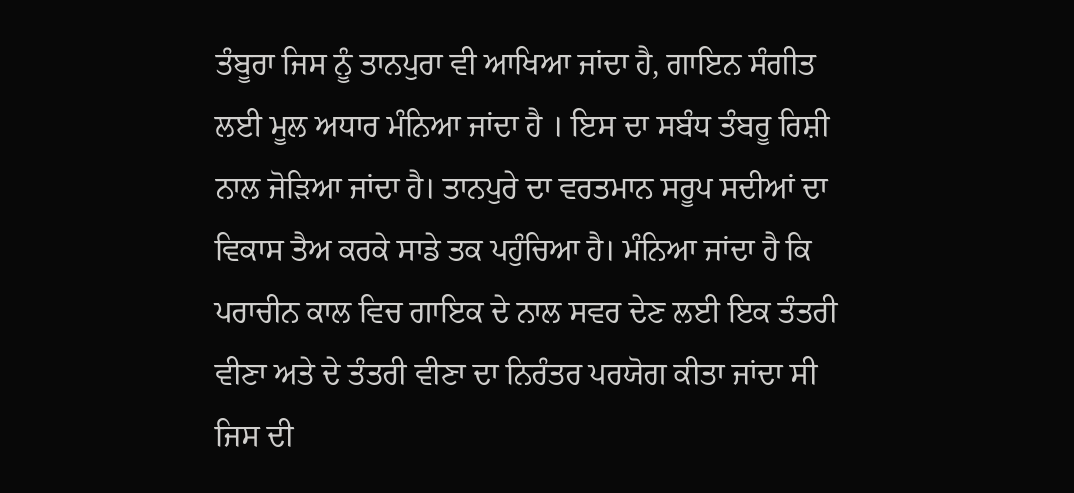ਤੰਬੂਰਾ ਜਿਸ ਨੂੰ ਤਾਨਪੁਰਾ ਵੀ ਆਖਿਆ ਜਾਂਦਾ ਹੈ, ਗਾਇਨ ਸੰਗੀਤ ਲਈ ਮੂਲ ਅਧਾਰ ਮੰਨਿਆ ਜਾਂਦਾ ਹੈ । ਇਸ ਦਾ ਸਬੰਧ ਤੰਬਰੂ ਰਿਸ਼ੀ ਨਾਲ ਜੋੜਿਆ ਜਾਂਦਾ ਹੈ। ਤਾਨਪੁਰੇ ਦਾ ਵਰਤਮਾਨ ਸਰੂਪ ਸਦੀਆਂ ਦਾ ਵਿਕਾਸ ਤੈਅ ਕਰਕੇ ਸਾਡੇ ਤਕ ਪਹੁੰਚਿਆ ਹੈ। ਮੰਨਿਆ ਜਾਂਦਾ ਹੈ ਕਿ ਪਰਾਚੀਨ ਕਾਲ ਵਿਚ ਗਾਇਕ ਦੇ ਨਾਲ ਸਵਰ ਦੇਣ ਲਈ ਇਕ ਤੰਤਰੀ ਵੀਣਾ ਅਤੇ ਦੇ ਤੰਤਰੀ ਵੀਣਾ ਦਾ ਨਿਰੰਤਰ ਪਰਯੋਗ ਕੀਤਾ ਜਾਂਦਾ ਸੀ ਜਿਸ ਦੀ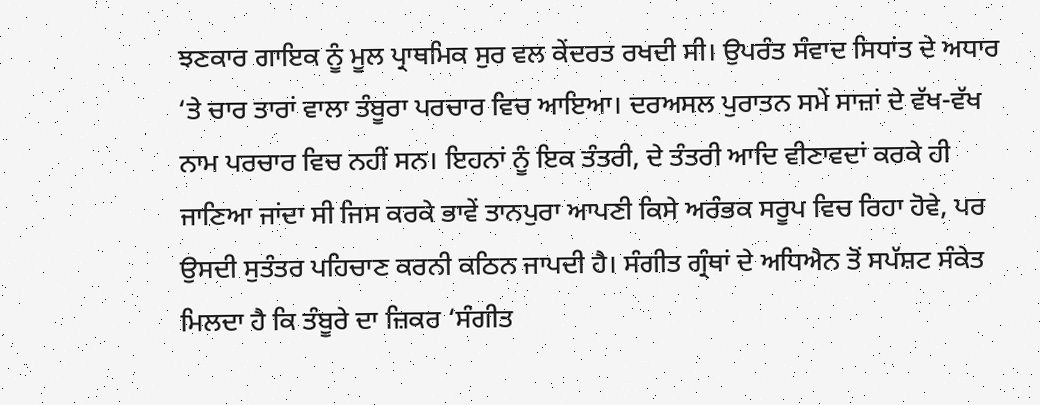ਝਣਕਾਰ ਗਾਇਕ ਨੂੰ ਮੂਲ ਪ੍ਰਾਥਮਿਕ ਸੁਰ ਵਲ ਕੇਂਦਰਤ ਰਖਦੀ ਸੀ। ਉਪਰੰਤ ਸੰਵਾਦ ਸਿਧਾਂਤ ਦੇ ਅਧਾਰ ‘ਤੇ ਚਾਰ ਤਾਰਾਂ ਵਾਲਾ ਤੰਬੂਰਾ ਪਰਚਾਰ ਵਿਚ ਆਇਆ। ਦਰਅਸਲ ਪੁਰਾਤਨ ਸਮੇਂ ਸਾਜ਼ਾਂ ਦੇ ਵੱਖ-ਵੱਖ ਨਾਮ ਪਰਚਾਰ ਵਿਚ ਨਹੀਂ ਸਨ। ਇਹਨਾਂ ਨੂੰ ਇਕ ਤੰਤਰੀ, ਦੇ ਤੰਤਰੀ ਆਦਿ ਵੀਣਾਵਦਾਂ ਕਰਕੇ ਹੀ ਜਾਣਿਆ ਜਾਂਦਾ ਸੀ ਜਿਸ ਕਰਕੇ ਭਾਵੇਂ ਤਾਨਪੁਰਾ ਆਪਣੀ ਕਿਸੇ ਅਰੰਭਕ ਸਰੂਪ ਵਿਚ ਰਿਹਾ ਹੋਵੇ, ਪਰ ਉਸਦੀ ਸੁਤੰਤਰ ਪਹਿਚਾਣ ਕਰਨੀ ਕਠਿਨ ਜਾਪਦੀ ਹੈ। ਸੰਗੀਤ ਗ੍ਰੰਥਾਂ ਦੇ ਅਧਿਐਨ ਤੋਂ ਸਪੱਸ਼ਟ ਸੰਕੇਤ ਮਿਲਦਾ ਹੈ ਕਿ ਤੰਬੂਰੇ ਦਾ ਜ਼ਿਕਰ ‘ਸੰਗੀਤ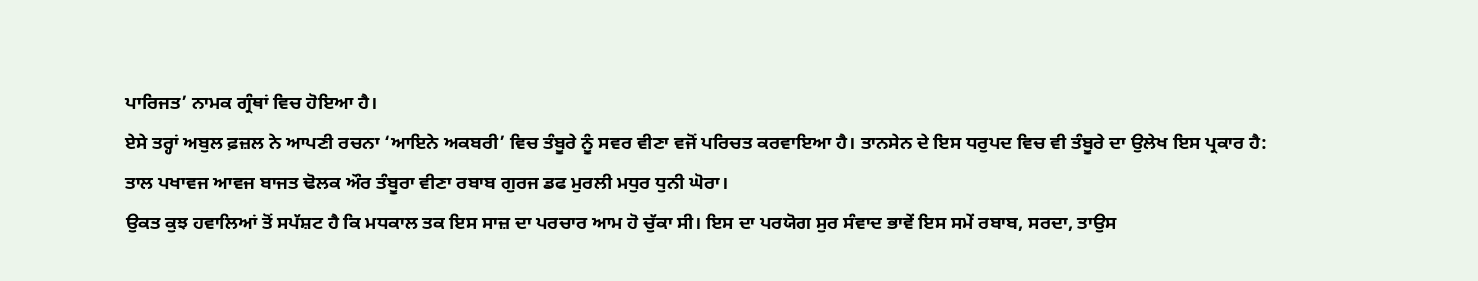ਪਾਰਿਜਤ’ ਨਾਮਕ ਗ੍ਰੰਥਾਂ ਵਿਚ ਹੋਇਆ ਹੈ।
ਏਸੇ ਤਰ੍ਹਾਂ ਅਬੁਲ ਫ਼ਜ਼ਲ ਨੇ ਆਪਣੀ ਰਚਨਾ ‘ਆਇਨੇ ਅਕਬਰੀ’ ਵਿਚ ਤੰਬੂਰੇ ਨੂੰ ਸਵਰ ਵੀਣਾ ਵਜੋਂ ਪਰਿਚਤ ਕਰਵਾਇਆ ਹੈ। ਤਾਨਸੇਨ ਦੇ ਇਸ ਧਰੁਪਦ ਵਿਚ ਵੀ ਤੰਬੂਰੇ ਦਾ ਉਲੇਖ ਇਸ ਪ੍ਰਕਾਰ ਹੈ:
ਤਾਲ ਪਖਾਵਜ ਆਵਜ ਬਾਜਤ ਢੋਲਕ ਔਰ ਤੰਬੂਰਾ ਵੀਣਾ ਰਬਾਬ ਗੁਰਜ ਡਫ ਮੁਰਲੀ ਮਧੁਰ ਧੁਨੀ ਘੋਰਾ।
ਉਕਤ ਕੁਝ ਹਵਾਲਿਆਂ ਤੋਂ ਸਪੱਸ਼ਟ ਹੈ ਕਿ ਮਧਕਾਲ ਤਕ ਇਸ ਸਾਜ਼ ਦਾ ਪਰਚਾਰ ਆਮ ਹੋ ਚੁੱਕਾ ਸੀ। ਇਸ ਦਾ ਪਰਯੋਗ ਸੁਰ ਸੰਵਾਦ ਭਾਵੇਂ ਇਸ ਸਮੇਂ ਰਬਾਬ, ਸਰਦਾ, ਤਾਉਸ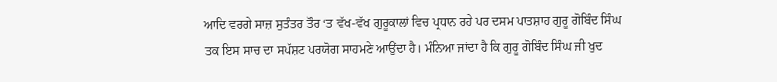ਆਦਿ ਵਰਗੇ ਸਾਜ਼ ਸੁਤੰਤਰ ਤੌਰ ‘ਤ ਵੱਖ-ਵੱਖ ਗੁਰੂਕਾਲਾਂ ਵਿਚ ਪ੍ਰਧਾਨ ਰਹੇ ਪਰ ਦਸਮ ਪਾਤਸ਼ਾਹ ਗੁਰੂ ਗੋਬਿੰਦ ਸਿੰਘ ਤਕ ਇਸ ਸਾਚ ਦਾ ਸਪੱਸ਼ਟ ਪਰਯੋਗ ਸਾਹਮਣੇ ਆਉਂਦਾ ਹੈ। ਮੰਨਿਆ ਜਾਂਦਾ ਹੈ ਕਿ ਗੁਰੂ ਗੋਬਿੰਦ ਸਿੰਘ ਜੀ ਖੁਦ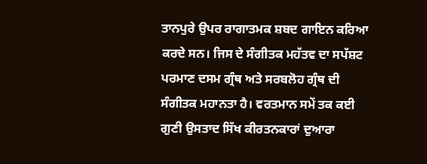ਤਾਨਪੁਰੇ ਉਪਰ ਰਾਗਾਤਮਕ ਸ਼ਬਦ ਗਾਇਨ ਕਰਿਆ ਕਰਦੇ ਸਨ। ਜਿਸ ਦੇ ਸੰਗੀਤਕ ਮਹੱਤਵ ਦਾ ਸਪੱਸ਼ਟ ਪਰਮਾਣ ਦਸਮ ਗ੍ਰੰਥ ਅਤੇ ਸਰਬਲੋਹ ਗ੍ਰੰਥ ਦੀ ਸੰਗੀਤਕ ਮਹਾਨਤਾ ਹੈ। ਵਰਤਮਾਨ ਸਮੇਂ ਤਕ ਕਈ ਗੁਣੀ ਉਸਤਾਦ ਸਿੱਖ ਕੀਰਤਨਕਾਰਾਂ ਦੁਆਰਾ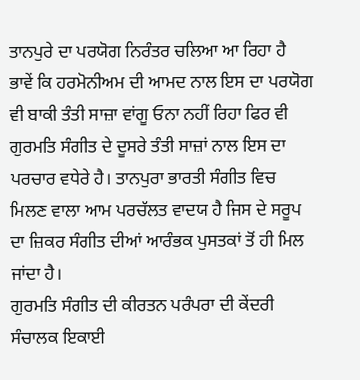ਤਾਨਪੁਰੇ ਦਾ ਪਰਯੋਗ ਨਿਰੰਤਰ ਚਲਿਆ ਆ ਰਿਹਾ ਹੈ ਭਾਵੇਂ ਕਿ ਹਰਮੋਨੀਅਮ ਦੀ ਆਮਦ ਨਾਲ ਇਸ ਦਾ ਪਰਯੋਗ ਵੀ ਬਾਕੀ ਤੰਤੀ ਸਾਜ਼ਾ ਵਾਂਗੂ ਓਨਾ ਨਹੀਂ ਰਿਹਾ ਫਿਰ ਵੀ ਗੁਰਮਤਿ ਸੰਗੀਤ ਦੇ ਦੂਸਰੇ ਤੰਤੀ ਸਾਜ਼ਾਂ ਨਾਲ ਇਸ ਦਾ ਪਰਚਾਰ ਵਧੇਰੇ ਹੈ। ਤਾਨਪੁਰਾ ਭਾਰਤੀ ਸੰਗੀਤ ਵਿਚ ਮਿਲਣ ਵਾਲਾ ਆਮ ਪਰਚੱਲਤ ਵਾਦਯ ਹੈ ਜਿਸ ਦੇ ਸਰੂਪ ਦਾ ਜ਼ਿਕਰ ਸੰਗੀਤ ਦੀਆਂ ਆਰੰਭਕ ਪੁਸਤਕਾਂ ਤੋਂ ਹੀ ਮਿਲ ਜਾਂਦਾ ਹੈ।
ਗੁਰਮਤਿ ਸੰਗੀਤ ਦੀ ਕੀਰਤਨ ਪਰੰਪਰਾ ਦੀ ਕੇਂਦਰੀ ਸੰਚਾਲਕ ਇਕਾਈ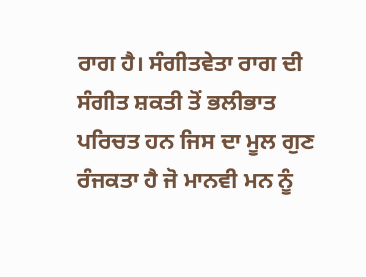ਰਾਗ ਹੈ। ਸੰਗੀਤਵੇਤਾ ਰਾਗ ਦੀ ਸੰਗੀਤ ਸ਼ਕਤੀ ਤੋਂ ਭਲੀਭਾਤ ਪਰਿਚਤ ਹਨ ਜਿਸ ਦਾ ਮੂਲ ਗੁਣ ਰੰਜਕਤਾ ਹੈ ਜੋ ਮਾਨਵੀ ਮਨ ਨੂੰ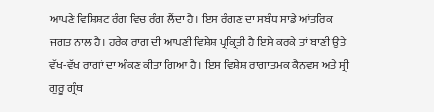ਆਪਣੇ ਵਿਸ਼ਿਸ਼ਟ ਰੰਗ ਵਿਚ ਰੰਗ ਲੈਂਦਾ ਹੈ। ਇਸ ਰੰਗਣ ਦਾ ਸਬੰਧ ਸਾਡੇ ਆਂਤਰਿਕ ਜਗਤ ਨਾਲ ਹੈ। ਹਰੇਕ ਰਾਗ ਦੀ ਆਪਣੀ ਵਿਸ਼ੇਸ਼ ਪ੍ਰਕ੍ਰਿਤੀ ਹੈ ਇਸੇ ਕਰਕੇ ਤਾਂ ਬਾਣੀ ਉਤੇ ਵੱਖ-ਵੱਖ ਰਾਗਾਂ ਦਾ ਅੰਕਣ ਕੀਤਾ ਗਿਆ ਹੈ। ਇਸ ਵਿਸ਼ੇਸ਼ ਰਾਗਾਤਮਕ ਕੈਨਵਸ ਅਤੇ ਸ੍ਰੀ ਗੁਰੂ ਗ੍ਰੰਥ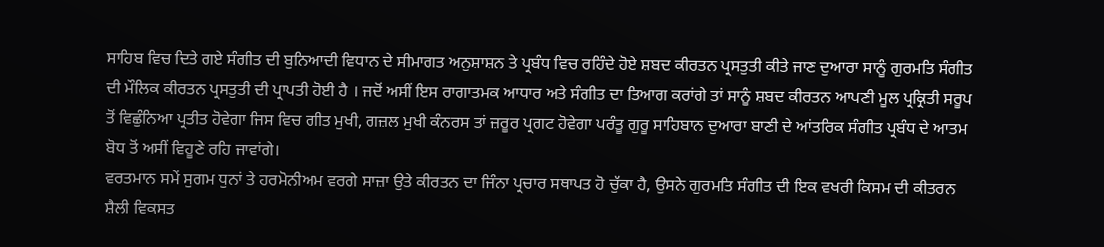ਸਾਹਿਬ ਵਿਚ ਦਿਤੇ ਗਏ ਸੰਗੀਤ ਦੀ ਬੁਨਿਆਦੀ ਵਿਧਾਨ ਦੇ ਸੀਮਾਗਤ ਅਨੁਸ਼ਾਸ਼ਨ ਤੇ ਪ੍ਰਬੰਧ ਵਿਚ ਰਹਿੰਦੇ ਹੋਏ ਸ਼ਬਦ ਕੀਰਤਨ ਪ੍ਰਸਤੁਤੀ ਕੀਤੇ ਜਾਣ ਦੁਆਰਾ ਸਾਨੂੰ ਗੁਰਮਤਿ ਸੰਗੀਤ ਦੀ ਮੌਲਿਕ ਕੀਰਤਨ ਪ੍ਰਸਤੁਤੀ ਦੀ ਪ੍ਰਾਪਤੀ ਹੋਈ ਹੈ । ਜਦੋਂ ਅਸੀਂ ਇਸ ਰਾਗਾਤਮਕ ਆਧਾਰ ਅਤੇ ਸੰਗੀਤ ਦਾ ਤਿਆਗ ਕਰਾਂਗੇ ਤਾਂ ਸਾਨੂੰ ਸ਼ਬਦ ਕੀਰਤਨ ਆਪਣੀ ਮੂਲ ਪ੍ਰਕ੍ਰਿਤੀ ਸਰੂਪ ਤੋਂ ਵਿਛੁੰਨਿਆ ਪ੍ਰਤੀਤ ਹੋਵੇਗਾ ਜਿਸ ਵਿਚ ਗੀਤ ਮੁਖੀ, ਗਜ਼ਲ ਮੁਖੀ ਕੰਨਰਸ ਤਾਂ ਜ਼ਰੂਰ ਪ੍ਰਗਟ ਹੋਵੇਗਾ ਪਰੰਤੂ ਗੁਰੂ ਸਾਹਿਬਾਨ ਦੁਆਰਾ ਬਾਣੀ ਦੇ ਆਂਤਰਿਕ ਸੰਗੀਤ ਪ੍ਰਬੰਧ ਦੇ ਆਤਮ ਬੋਧ ਤੋਂ ਅਸੀਂ ਵਿਹੂਣੇ ਰਹਿ ਜਾਵਾਂਗੇ।
ਵਰਤਮਾਨ ਸਮੇਂ ਸੁਗਮ ਧੁਨਾਂ ਤੇ ਹਰਮੋਨੀਅਮ ਵਰਗੇ ਸਾਜ਼ਾ ਉਤੇ ਕੀਰਤਨ ਦਾ ਜਿੰਨਾ ਪ੍ਰਚਾਰ ਸਥਾਪਤ ਹੋ ਚੁੱਕਾ ਹੈ, ਉਸਨੇ ਗੁਰਮਤਿ ਸੰਗੀਤ ਦੀ ਇਕ ਵਖਰੀ ਕਿਸਮ ਦੀ ਕੀਤਰਨ ਸ਼ੈਲੀ ਵਿਕਸਤ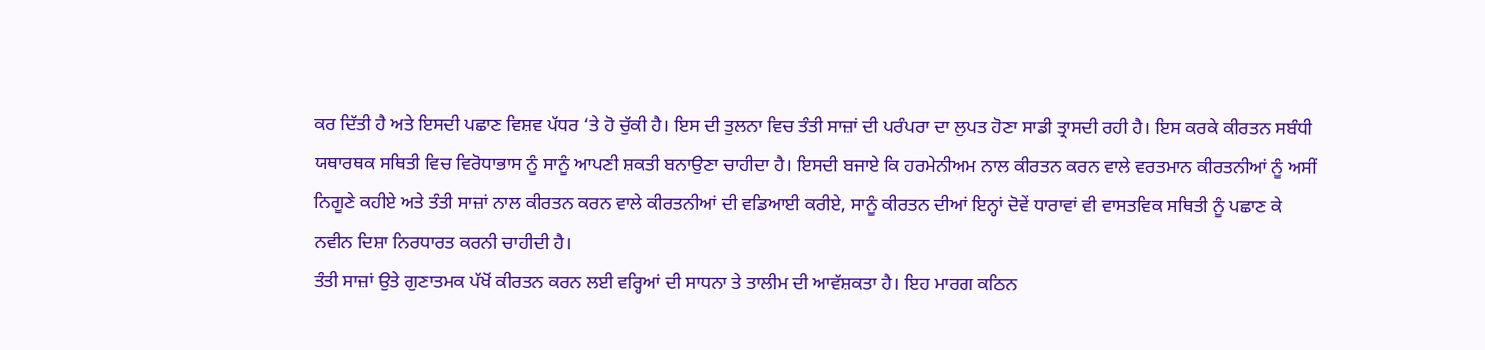ਕਰ ਦਿੱਤੀ ਹੈ ਅਤੇ ਇਸਦੀ ਪਛਾਣ ਵਿਸ਼ਵ ਪੱਧਰ ‘ਤੇ ਹੋ ਚੁੱਕੀ ਹੈ। ਇਸ ਦੀ ਤੁਲਨਾ ਵਿਚ ਤੰਤੀ ਸਾਜ਼ਾਂ ਦੀ ਪਰੰਪਰਾ ਦਾ ਲੁਪਤ ਹੋਣਾ ਸਾਡੀ ਤ੍ਰਾਸਦੀ ਰਹੀ ਹੈ। ਇਸ ਕਰਕੇ ਕੀਰਤਨ ਸਬੰਧੀ ਯਥਾਰਥਕ ਸਥਿਤੀ ਵਿਚ ਵਿਰੋਧਾਭਾਸ ਨੂੰ ਸਾਨੂੰ ਆਪਣੀ ਸ਼ਕਤੀ ਬਨਾਉਣਾ ਚਾਹੀਦਾ ਹੈ। ਇਸਦੀ ਬਜਾਏ ਕਿ ਹਰਮੇਨੀਅਮ ਨਾਲ ਕੀਰਤਨ ਕਰਨ ਵਾਲੇ ਵਰਤਮਾਨ ਕੀਰਤਨੀਆਂ ਨੂੰ ਅਸੀਂ ਨਿਗੂਣੇ ਕਹੀਏ ਅਤੇ ਤੰਤੀ ਸਾਜ਼ਾਂ ਨਾਲ ਕੀਰਤਨ ਕਰਨ ਵਾਲੇ ਕੀਰਤਨੀਆਂ ਦੀ ਵਡਿਆਈ ਕਰੀਏ, ਸਾਨੂੰ ਕੀਰਤਨ ਦੀਆਂ ਇਨ੍ਹਾਂ ਦੋਵੇਂ ਧਾਰਾਵਾਂ ਵੀ ਵਾਸਤਵਿਕ ਸਥਿਤੀ ਨੂੰ ਪਛਾਣ ਕੇ ਨਵੀਨ ਦਿਸ਼ਾ ਨਿਰਧਾਰਤ ਕਰਨੀ ਚਾਹੀਦੀ ਹੈ।
ਤੰਤੀ ਸਾਜ਼ਾਂ ਉਤੇ ਗੁਣਾਤਮਕ ਪੱਖੋਂ ਕੀਰਤਨ ਕਰਨ ਲਈ ਵਰ੍ਹਿਆਂ ਦੀ ਸਾਧਨਾ ਤੇ ਤਾਲੀਮ ਦੀ ਆਵੱਸ਼ਕਤਾ ਹੈ। ਇਹ ਮਾਰਗ ਕਠਿਨ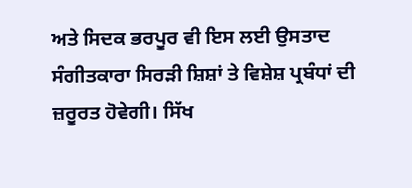ਅਤੇ ਸਿਦਕ ਭਰਪੂਰ ਵੀ ਇਸ ਲਈ ਉਸਤਾਦ ਸੰਗੀਤਕਾਰਾ ਸਿਰੜੀ ਸ਼ਿਸ਼ਾਂ ਤੇ ਵਿਸ਼ੇਸ਼ ਪ੍ਰਬੰਧਾਂ ਦੀ ਜ਼ਰੂਰਤ ਹੋਵੇਗੀ। ਸਿੱਖ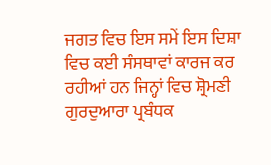ਜਗਤ ਵਿਚ ਇਸ ਸਮੇਂ ਇਸ ਦਿਸ਼ਾ ਵਿਚ ਕਈ ਸੰਸਥਾਵਾਂ ਕਾਰਜ ਕਰ ਰਹੀਆਂ ਹਨ ਜਿਨ੍ਹਾਂ ਵਿਚ ਸ਼੍ਰੋਮਣੀ ਗੁਰਦੁਆਰਾ ਪ੍ਰਬੰਧਕ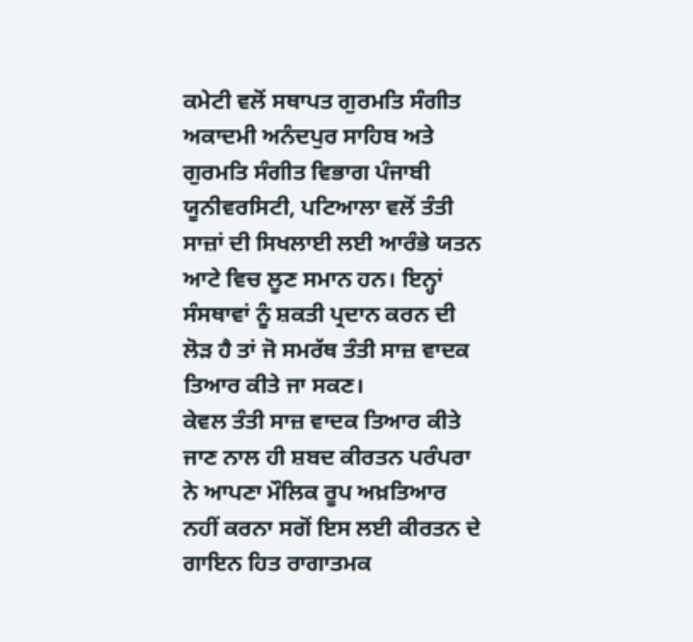ਕਮੇਟੀ ਵਲੋਂ ਸਥਾਪਤ ਗੁਰਮਤਿ ਸੰਗੀਤ ਅਕਾਦਮੀ ਅਨੰਦਪੁਰ ਸਾਹਿਬ ਅਤੇ ਗੁਰਮਤਿ ਸੰਗੀਤ ਵਿਭਾਗ ਪੰਜਾਬੀ ਯੂਨੀਵਰਸਿਟੀ, ਪਟਿਆਲਾ ਵਲੋਂ ਤੰਤੀ ਸਾਜ਼ਾਂ ਦੀ ਸਿਖਲਾਈ ਲਈ ਆਰੰਭੇ ਯਤਨ ਆਟੇ ਵਿਚ ਲੂਣ ਸਮਾਨ ਹਨ। ਇਨ੍ਹਾਂ ਸੰਸਥਾਵਾਂ ਨੂੰ ਸ਼ਕਤੀ ਪ੍ਰਦਾਨ ਕਰਨ ਦੀ ਲੋੜ ਹੈ ਤਾਂ ਜੋ ਸਮਰੱਥ ਤੰਤੀ ਸਾਜ਼ ਵਾਦਕ ਤਿਆਰ ਕੀਤੇ ਜਾ ਸਕਣ।
ਕੇਵਲ ਤੰਤੀ ਸਾਜ਼ ਵਾਦਕ ਤਿਆਰ ਕੀਤੇ ਜਾਣ ਨਾਲ ਹੀ ਸ਼ਬਦ ਕੀਰਤਨ ਪਰੰਪਰਾ ਨੇ ਆਪਣਾ ਮੌਲਿਕ ਰੂਪ ਅਖ਼ਤਿਆਰ ਨਹੀਂ ਕਰਨਾ ਸਗੋਂ ਇਸ ਲਈ ਕੀਰਤਨ ਦੇ ਗਾਇਨ ਹਿਤ ਰਾਗਾਤਮਕ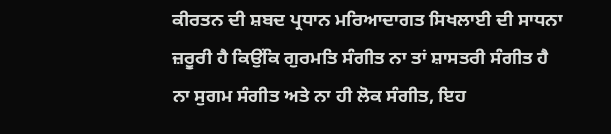ਕੀਰਤਨ ਦੀ ਸ਼ਬਦ ਪ੍ਰਧਾਨ ਮਰਿਆਦਾਗਤ ਸਿਖਲਾਈ ਦੀ ਸਾਧਨਾ ਜ਼ਰੂਰੀ ਹੈ ਕਿਉਂਕਿ ਗੁਰਮਤਿ ਸੰਗੀਤ ਨਾ ਤਾਂ ਸ਼ਾਸਤਰੀ ਸੰਗੀਤ ਹੈ ਨਾ ਸੁਗਮ ਸੰਗੀਤ ਅਤੇ ਨਾ ਹੀ ਲੋਕ ਸੰਗੀਤ, ਇਹ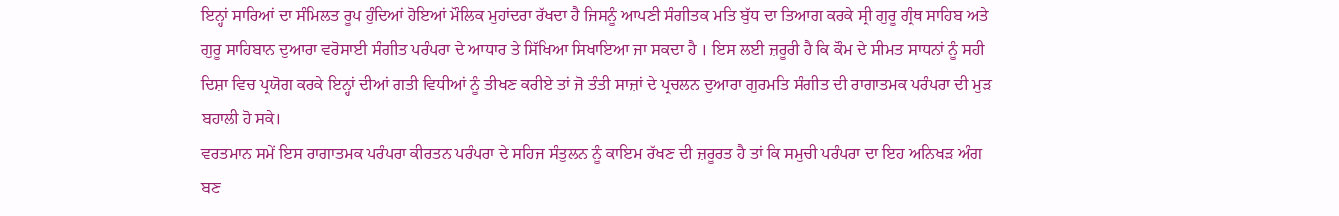ਇਨ੍ਹਾਂ ਸਾਰਿਆਂ ਦਾ ਸੰਮਿਲਤ ਰੂਪ ਹੁੰਦਿਆਂ ਹੋਇਆਂ ਮੌਲਿਕ ਮੁਹਾਂਦਰਾ ਰੱਖਦਾ ਹੈ ਜਿਸਨੂੰ ਆਪਣੀ ਸੰਗੀਤਕ ਮਤਿ ਬੁੱਧ ਦਾ ਤਿਆਗ ਕਰਕੇ ਸ੍ਰੀ ਗੁਰੂ ਗ੍ਰੰਥ ਸਾਹਿਬ ਅਤੇ ਗੁਰੂ ਸਾਹਿਬਾਨ ਦੁਆਰਾ ਵਰੋਸਾਈ ਸੰਗੀਤ ਪਰੰਪਰਾ ਦੇ ਆਧਾਰ ਤੇ ਸਿੱਖਿਆ ਸਿਖਾਇਆ ਜਾ ਸਕਦਾ ਹੈ । ਇਸ ਲਈ ਜ਼ਰੂਰੀ ਹੈ ਕਿ ਕੌਮ ਦੇ ਸੀਮਤ ਸਾਧਨਾਂ ਨੂੰ ਸਹੀ ਦਿਸ਼ਾ ਵਿਚ ਪ੍ਰਯੋਗ ਕਰਕੇ ਇਨ੍ਹਾਂ ਦੀਆਂ ਗਤੀ ਵਿਧੀਆਂ ਨੂੰ ਤੀਖਣ ਕਰੀਏ ਤਾਂ ਜੋ ਤੰਤੀ ਸਾਜ਼ਾਂ ਦੇ ਪ੍ਰਚਲਨ ਦੁਆਰਾ ਗੁਰਮਤਿ ਸੰਗੀਤ ਦੀ ਰਾਗਾਤਮਕ ਪਰੰਪਰਾ ਦੀ ਮੁੜ ਬਹਾਲੀ ਹੋ ਸਕੇ।
ਵਰਤਮਾਨ ਸਮੇਂ ਇਸ ਰਾਗਾਤਮਕ ਪਰੰਪਰਾ ਕੀਰਤਨ ਪਰੰਪਰਾ ਦੇ ਸਹਿਜ ਸੰਤੁਲਨ ਨੂੰ ਕਾਇਮ ਰੱਖਣ ਦੀ ਜ਼ਰੂਰਤ ਹੈ ਤਾਂ ਕਿ ਸਮੁਚੀ ਪਰੰਪਰਾ ਦਾ ਇਹ ਅਨਿਖੜ ਅੰਗ ਬਣ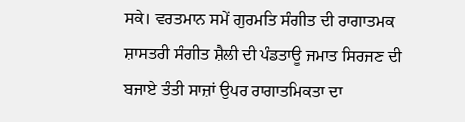ਸਕੇ। ਵਰਤਮਾਨ ਸਮੇਂ ਗੁਰਮਤਿ ਸੰਗੀਤ ਦੀ ਰਾਗਾਤਮਕ ਸ਼ਾਸਤਰੀ ਸੰਗੀਤ ਸ਼ੈਲੀ ਦੀ ਪੰਡਤਾਊ ਜਮਾਤ ਸਿਰਜਣ ਦੀ ਬਜਾਏ ਤੰਤੀ ਸਾਜ਼ਾਂ ਉਪਰ ਰਾਗਾਤਮਿਕਤਾ ਦਾ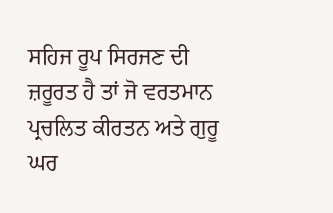ਸਹਿਜ ਰੂਪ ਸਿਰਜਣ ਦੀ ਜ਼ਰੂਰਤ ਹੈ ਤਾਂ ਜੋ ਵਰਤਮਾਨ ਪ੍ਰਚਲਿਤ ਕੀਰਤਨ ਅਤੇ ਗੁਰੂ ਘਰ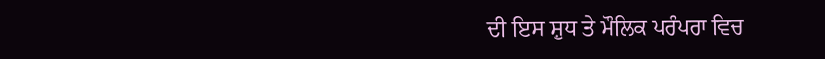ਦੀ ਇਸ ਸ਼ੁਧ ਤੇ ਮੌਲਿਕ ਪਰੰਪਰਾ ਵਿਚ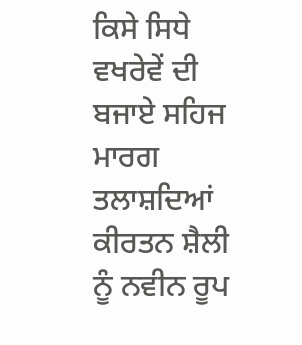ਕਿਸੇ ਸਿਧੇ ਵਖਰੇਵੇਂ ਦੀ ਬਜਾਏ ਸਹਿਜ ਮਾਰਗ ਤਲਾਸ਼ਦਿਆਂ ਕੀਰਤਨ ਸ਼ੈਲੀ ਨੂੰ ਨਵੀਨ ਰੂਪ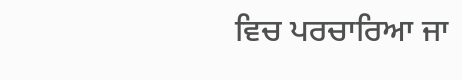ਵਿਚ ਪਰਚਾਰਿਆ ਜਾ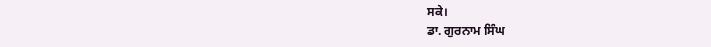ਸਕੇ।
ਡਾ. ਗੁਰਨਾਮ ਸਿੰਘ